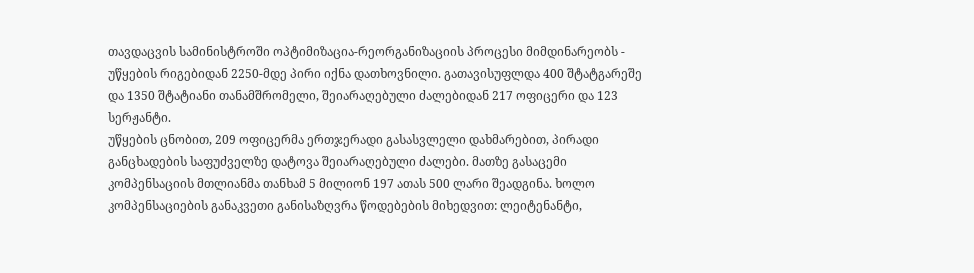თავდაცვის სამინისტროში ოპტიმიზაცია-რეორგანიზაციის პროცესი მიმდინარეობს - უწყების რიგებიდან 2250-მდე პირი იქნა დათხოვნილი. გათავისუფლდა 400 შტატგარეშე და 1350 შტატიანი თანამშრომელი, შეიარაღებული ძალებიდან 217 ოფიცერი და 123 სერჟანტი.
უწყების ცნობით, 209 ოფიცერმა ერთჯერადი გასასვლელი დახმარებით, პირადი განცხადების საფუძველზე დატოვა შეიარაღებული ძალები. მათზე გასაცემი კომპენსაციის მთლიანმა თანხამ 5 მილიონ 197 ათას 500 ლარი შეადგინა. ხოლო კომპენსაციების განაკვეთი განისაზღვრა წოდებების მიხედვით: ლეიტენანტი,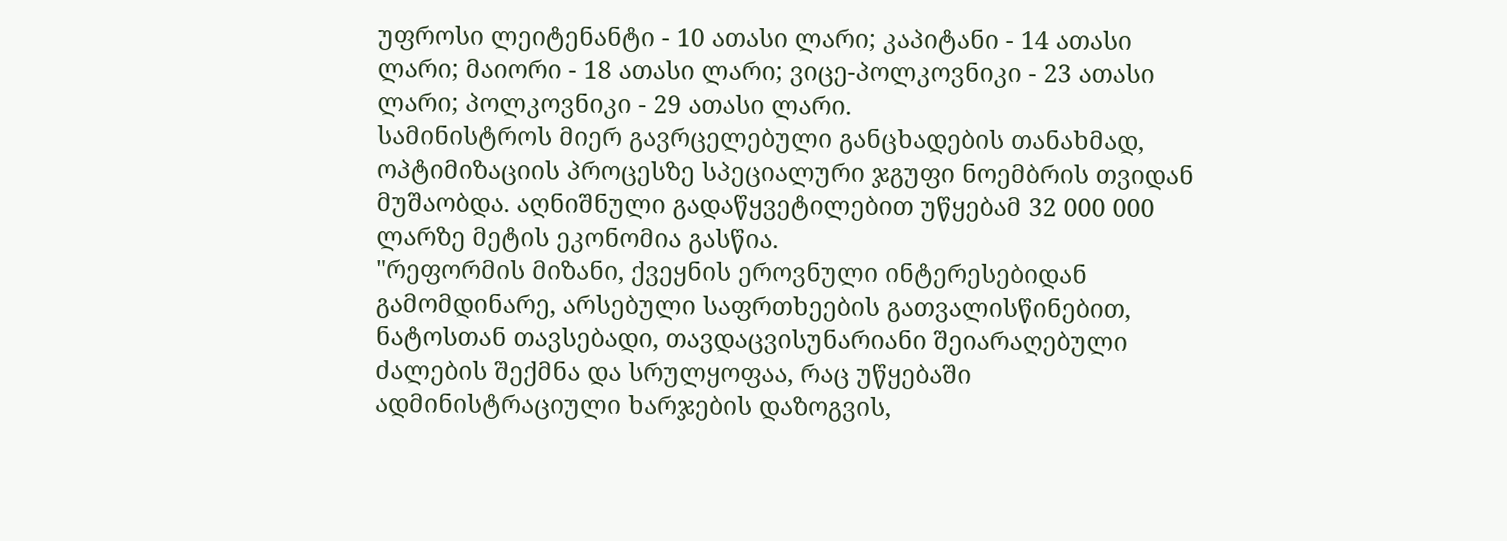უფროსი ლეიტენანტი - 10 ათასი ლარი; კაპიტანი - 14 ათასი ლარი; მაიორი - 18 ათასი ლარი; ვიცე-პოლკოვნიკი - 23 ათასი ლარი; პოლკოვნიკი - 29 ათასი ლარი.
სამინისტროს მიერ გავრცელებული განცხადების თანახმად, ოპტიმიზაციის პროცესზე სპეციალური ჯგუფი ნოემბრის თვიდან მუშაობდა. აღნიშნული გადაწყვეტილებით უწყებამ 32 000 000 ლარზე მეტის ეკონომია გასწია.
"რეფორმის მიზანი, ქვეყნის ეროვნული ინტერესებიდან გამომდინარე, არსებული საფრთხეების გათვალისწინებით, ნატოსთან თავსებადი, თავდაცვისუნარიანი შეიარაღებული ძალების შექმნა და სრულყოფაა, რაც უწყებაში ადმინისტრაციული ხარჯების დაზოგვის,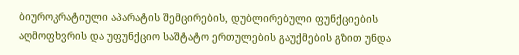ბიუროკრატიული აპარატის შემცირების, დუბლირებული ფუნქციების აღმოფხვრის და უფუნქციო საშტატო ერთულების გაუქმების გზით უნდა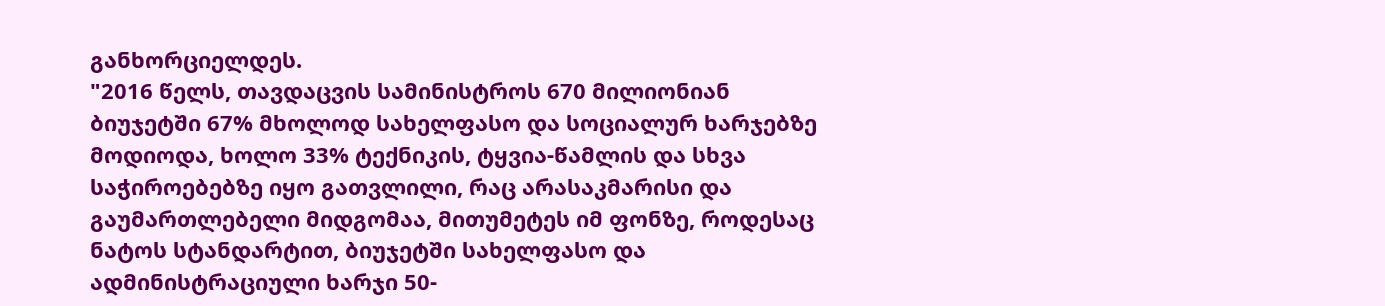განხორციელდეს.
"2016 წელს, თავდაცვის სამინისტროს 670 მილიონიან ბიუჯეტში 67% მხოლოდ სახელფასო და სოციალურ ხარჯებზე მოდიოდა, ხოლო 33% ტექნიკის, ტყვია-წამლის და სხვა საჭიროებებზე იყო გათვლილი, რაც არასაკმარისი და გაუმართლებელი მიდგომაა, მითუმეტეს იმ ფონზე, როდესაც ნატოს სტანდარტით, ბიუჯეტში სახელფასო და ადმინისტრაციული ხარჯი 50-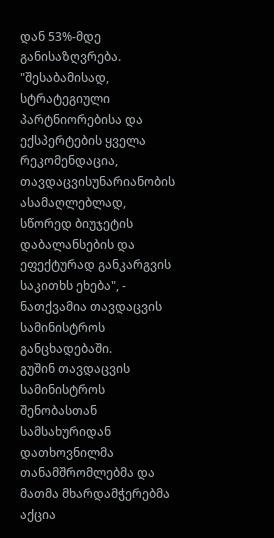დან 53%-მდე განისაზღვრება.
"შესაბამისად, სტრატეგიული პარტნიორებისა და ექსპერტების ყველა რეკომენდაცია, თავდაცვისუნარიანობის ასამაღლებლად, სწორედ ბიუჯეტის დაბალანსების და ეფექტურად განკარგვის საკითხს ეხება", - ნათქვამია თავდაცვის სამინისტროს განცხადებაში.
გუშინ თავდაცვის სამინისტროს შენობასთან სამსახურიდან დათხოვნილმა თანამშრომლებმა და მათმა მხარდამჭერებმა აქცია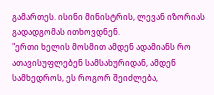გამართეს. ისინი მინისტრის, ლევან იზორიას გადადგომას ითხოვდნენ.
"ერთი ხელის მოსმით ამდენ ადამიანს რო ათავისუფლებენ სამსახურიდან, ამდენ სამხედროს, ეს როგორ შეიძლება,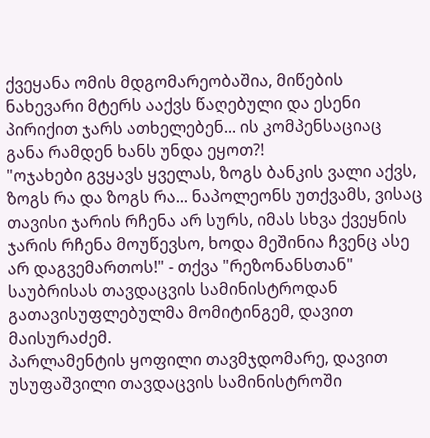ქვეყანა ომის მდგომარეობაშია, მიწების ნახევარი მტერს ააქვს წაღებული და ესენი პირიქით ჯარს ათხელებენ... ის კომპენსაციაც განა რამდენ ხანს უნდა ეყოთ?!
"ოჯახები გვყავს ყველას, ზოგს ბანკის ვალი აქვს, ზოგს რა და ზოგს რა... ნაპოლეონს უთქვამს, ვისაც თავისი ჯარის რჩენა არ სურს, იმას სხვა ქვეყნის ჯარის რჩენა მოუწევსო, ხოდა მეშინია ჩვენც ასე არ დაგვემართოს!" - თქვა "რეზონანსთან" საუბრისას თავდაცვის სამინისტროდან გათავისუფლებულმა მომიტინგემ, დავით მაისურაძემ.
პარლამენტის ყოფილი თავმჯდომარე, დავით უსუფაშვილი თავდაცვის სამინისტროში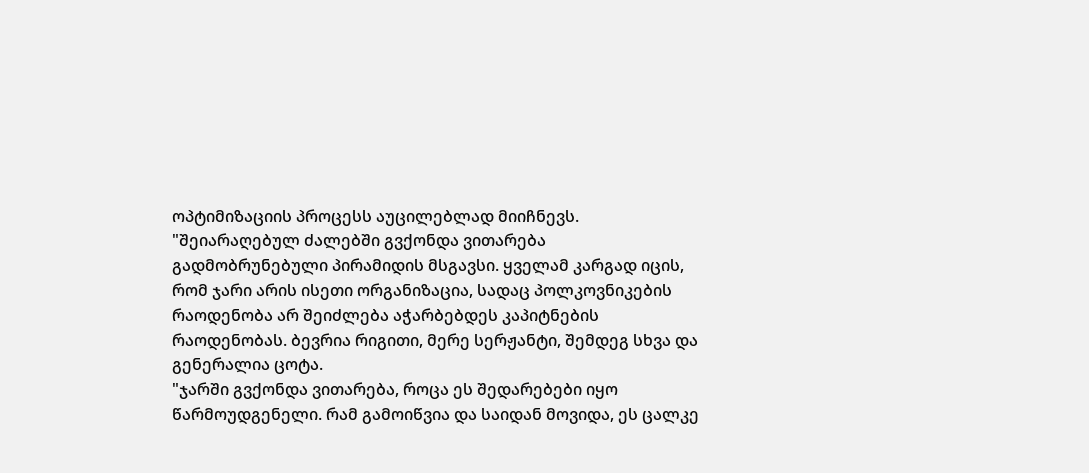ოპტიმიზაციის პროცესს აუცილებლად მიიჩნევს.
"შეიარაღებულ ძალებში გვქონდა ვითარება გადმობრუნებული პირამიდის მსგავსი. ყველამ კარგად იცის, რომ ჯარი არის ისეთი ორგანიზაცია, სადაც პოლკოვნიკების რაოდენობა არ შეიძლება აჭარბებდეს კაპიტნების რაოდენობას. ბევრია რიგითი, მერე სერჟანტი, შემდეგ სხვა და გენერალია ცოტა.
"ჯარში გვქონდა ვითარება, როცა ეს შედარებები იყო წარმოუდგენელი. რამ გამოიწვია და საიდან მოვიდა, ეს ცალკე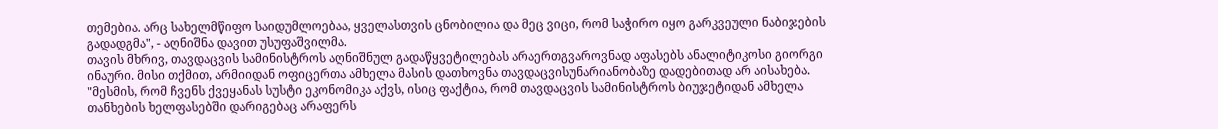თემებია. არც სახელმწიფო საიდუმლოებაა, ყველასთვის ცნობილია და მეც ვიცი, რომ საჭირო იყო გარკვეული ნაბიჯების გადადგმა", - აღნიშნა დავით უსუფაშვილმა.
თავის მხრივ, თავდაცვის სამინისტროს აღნიშნულ გადაწყვეტილებას არაერთგვაროვნად აფასებს ანალიტიკოსი გიორგი ინაური. მისი თქმით, არმიიდან ოფიცერთა ამხელა მასის დათხოვნა თავდაცვისუნარიანობაზე დადებითად არ აისახება.
"მესმის, რომ ჩვენს ქვეყანას სუსტი ეკონომიკა აქვს, ისიც ფაქტია, რომ თავდაცვის სამინისტროს ბიუჯეტიდან ამხელა თანხების ხელფასებში დარიგებაც არაფერს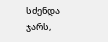სძენდა ჯარს,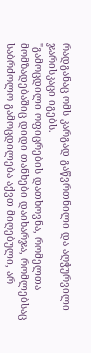რადგანაც ომს კარგად გაწვრთნილი და აღჭურვილი ჯარისკაცი იგებს.
"გამოცდილი ოფიცრების დათხოვნა, რომელთა მომზადებაშიც დიდი თანხები დაიხარჯა, რომლებსაც საბრძოლო გამოცდილება აქვთ მიღებული, არ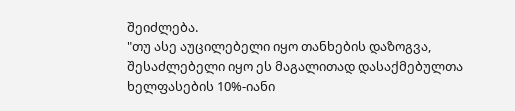შეიძლება.
"თუ ასე აუცილებელი იყო თანხების დაზოგვა, შესაძლებელი იყო ეს მაგალითად დასაქმებულთა ხელფასების 10%-იანი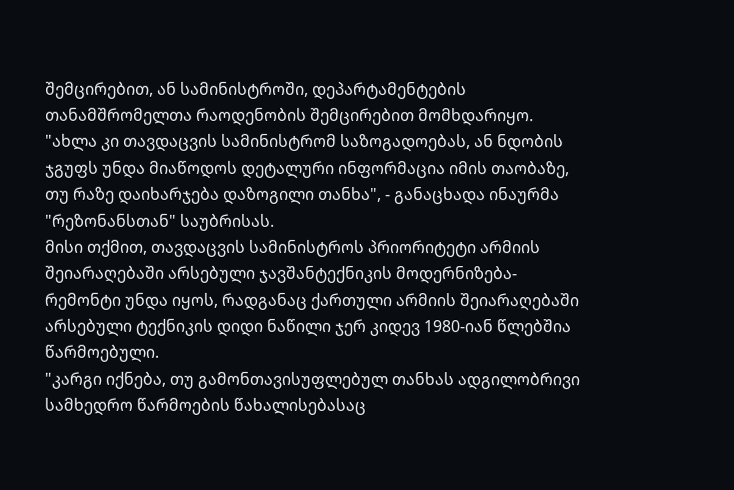შემცირებით, ან სამინისტროში, დეპარტამენტების თანამშრომელთა რაოდენობის შემცირებით მომხდარიყო.
"ახლა კი თავდაცვის სამინისტრომ საზოგადოებას, ან ნდობის ჯგუფს უნდა მიაწოდოს დეტალური ინფორმაცია იმის თაობაზე, თუ რაზე დაიხარჯება დაზოგილი თანხა", - განაცხადა ინაურმა "რეზონანსთან" საუბრისას.
მისი თქმით, თავდაცვის სამინისტროს პრიორიტეტი არმიის შეიარაღებაში არსებული ჯავშანტექნიკის მოდერნიზება-რემონტი უნდა იყოს, რადგანაც ქართული არმიის შეიარაღებაში არსებული ტექნიკის დიდი ნაწილი ჯერ კიდევ 1980-იან წლებშია წარმოებული.
"კარგი იქნება, თუ გამონთავისუფლებულ თანხას ადგილობრივი სამხედრო წარმოების წახალისებასაც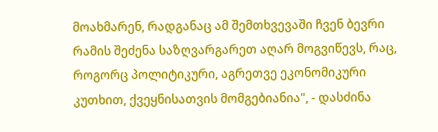მოახმარენ, რადგანაც ამ შემთხვევაში ჩვენ ბევრი რამის შეძენა საზღვარგარეთ აღარ მოგვიწევს, რაც, როგორც პოლიტიკური, აგრეთვე ეკონომიკური კუთხით, ქვეყნისათვის მომგებიანია", - დასძინა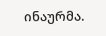ინაურმა.